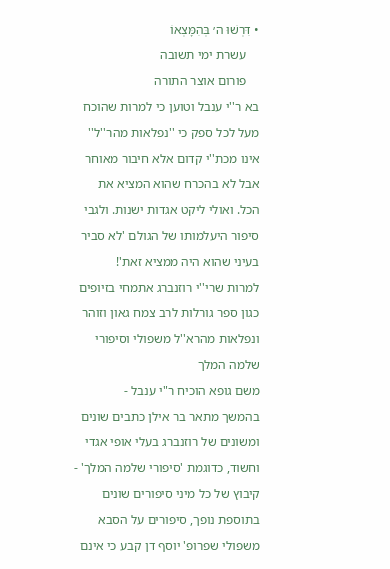• דִּרְשׁוּ ה׳ בְּהִמָּצְאוֹ
    עשרת ימי תשובה
    פורום אוצר התורה
בא ר''י ענבל וטוען כי למרות שהוכח מעל לכל ספק כי ''נפלאות מהר''ל'' אינו מכת''י קדום אלא חיבור מאוחר
אבל לא בהכרח שהוא המציא את הכל. ואולי ליקט אגדות ישנות. ולגבי סיפור היעלמותו של הגולם 'לא סביר בעיני שהוא היה ממציא זאת'!
למרות שרי''י רוזנברג אתמחי בזיופים כגון ספר גורלות לרב צמח גאון וזוהר ונפלאות מהרא''ל משפולי וסיפורי שלמה המלך
משם גופא הוכיח ר"י ענבל -
בהמשך מתאר בר אילן כתבים שונים ומשונים של רוזנברג בעלי אופי אגדי וחשוד, כדוגמת 'סיפורי שלמה המלך' - קיבוץ של כל מיני סיפורים שונים בתוספת נופך, סיפורים על הסבא משפולי שפרופ' יוסף דן קבע כי אינם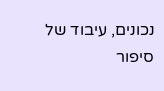נכונים, עיבוד של סיפור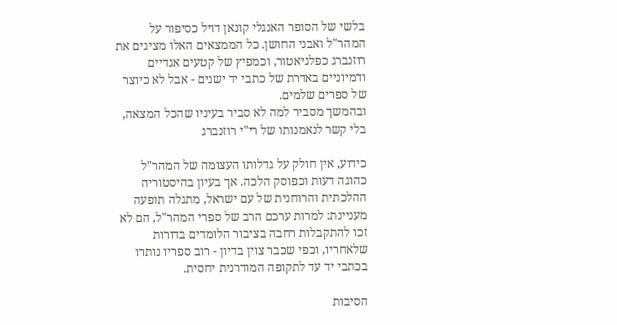בלשי של הסופר האנגלי קונאן דויל כסיפור על המהר"ל ואבני החושן. כל הממצאים האלו מציגים את רוזנברג כפלגיאטור, וכמפיץ של קטעים אגדיים ודמיוניים באדרת של כתבי יד ישנים - אבל לא כיוצר של ספרים שלמים.
ובהמשך מסביר למה לא סביר בעיניו שהכל המצאה, בלי קשר לנאמנותו של רי"י רוזנברג

כידוע, אין חולק על גדלותו העצומה של המהר"ל כהוגה דעות וכפוסק הלכה. אך בעיון בהיסטוריה ההלכתית והרוחנית של עם ישראל, מתגלה תופעה מעניינת: למרות ערכם הרב של ספרי המהר"ל, הם לא זכו להתקבלות רחבה בציבור הלומדים בדורות שלאחריו, וכפי שכבר צוין בדיון - רוב ספריו נותרו בכתבי יד עד לתקופה המודרנית יחסית.

הסיבות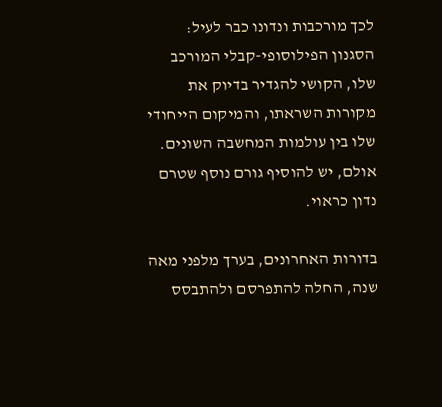לכך מורכבות ונדונו כבר לעיל: הסגנון הפילוסופי-קבלי המורכב שלו, הקושי להגדיר בדיוק את מקורות השראתו, והמיקום הייחודי שלו בין עולמות המחשבה השונים. אולם, יש להוסיף גורם נוסף שטרם נדון כראוי.

בדורות האחרונים, בערך מלפני מאה שנה, החלה להתפרסם ולהתבסס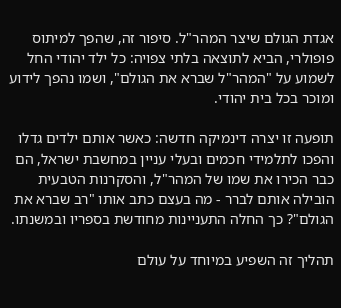אגדת הגולם שיצר המהר"ל. סיפור זה, שהפך למיתוס פופולרי, הביא לתוצאה בלתי צפויה: כל ילד יהודי החל לשמוע על "המהר"ל שברא את הגולם", ושמו נהפך לידוע ומוכר בכל בית יהודי.

תופעה זו יצרה דינמיקה חדשה: כאשר אותם ילדים גדלו והפכו לתלמידי חכמים ובעלי עניין במחשבת ישראל, הם כבר הכירו את שמו של המהר"ל, והסקרנות הטבעית הובילה אותם לברר - מה בעצם כתב אותו "רב שברא את הגולם"? כך החלה התעניינות מחודשת בספריו ובמשנתו.

תהליך זה השפיע במיוחד על עולם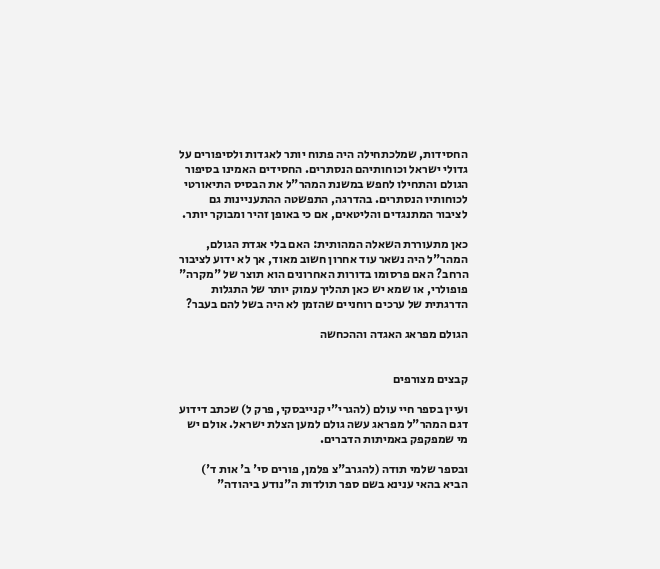החסידות, שמלכתחילה היה פתוח יותר לאגדות ולסיפורים על גדולי ישראל וכוחותיהם הנסתרים. החסידים האמינו בסיפור הגולם והתחילו לחפש במשנת המהר"ל את הבסיס התיאורטי לכוחותיו הנסתרים. בהדרגה, התפשטה ההתעניינות גם לציבור המתנגדים והליטאים, אם כי באופן זהיר ומבוקר יותר.

כאן מתעוררת השאלה המהותית: האם בלי אגדת הגולם, המהר"ל היה נשאר עוד אחרון חשוב מאוד, אך לא ידוע לציבור הרחב? האם פרסומו בדורות האחרונים הוא תוצר של "מקרה" פופולרי, או שמא יש כאן תהליך עמוק יותר של התגלות הדרגתית של ערכים רוחניים שהזמן לא היה בשל להם בעבר?

הגולם מפראג האגדה וההכחשה


קבצים מצורפים

ועיין בספר חיי עולם (להגרי"י קנייבסקי, פרק ל) שכתב דידוע דגם המהר"ל מפראג עשה גולם למען הצלת ישראל. אולם יש מי שמפקפק באמיתות הדברים.

ובספר שלמי תודה (להגרב"צ פלמן, פורים סי' ב' אות ד') הביא בהאי ענינא בשם ספר תולדות ה"נודע ביהודה"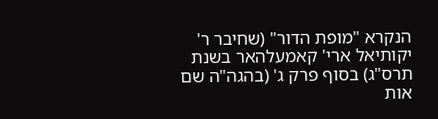הנקרא "מופת הדור" (שחיבר ר' יקותיאל ארי' קאמעלהאר בשנת תרס"ג) בסוף פרק ג' (בהגה"ה שם אות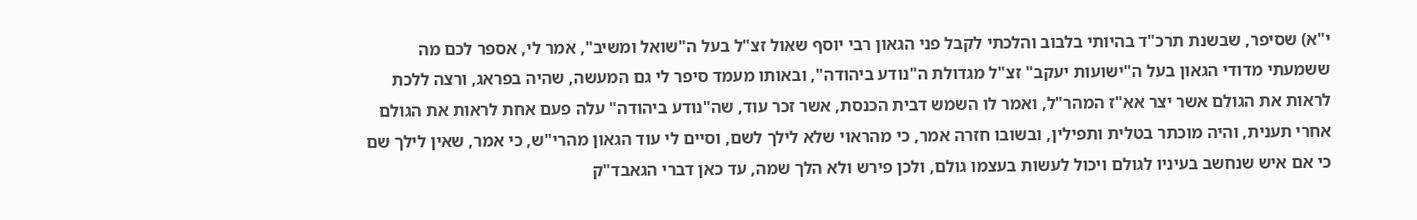י"א) שסיפר, שבשנת תרכ"ד בהיותי בלבוב והלכתי לקבל פני הגאון רבי יוסף שאול זצ"ל בעל ה"שואל ומשיב", אמר לי, אספר לכם מה ששמעתי מדודי הגאון בעל ה"ישועות יעקב" זצ"ל מגדולת ה"נודע ביהודה", ובאותו מעמד סיפר לי גם המעשה, שהיה בפראג, ורצה ללכת לראות את הגולם אשר יצר אא"ז המהר"ל, ואמר לו השמש דבית הכנסת, אשר זכר עוד, שה"נודע ביהודה" עלה פעם אחת לראות את הגולם אחרי תענית, והיה מוכתר בטלית ותפילין, ובשובו חזרה אמר, כי מהראוי שלא לילך לשם, וסיים לי עוד הגאון מהרי"ש, כי אמר, שאין לילך שם כי אם איש שנחשב בעיניו לגולם ויכול לעשות בעצמו גולם, ולכן פירש ולא הלך שמה, עד כאן דברי הגאבד"ק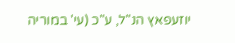יוזעפאץ הנ"ל, ע"כ (עי' במוריה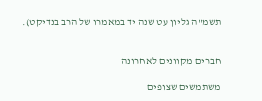תשמ"ה גליון עט שנה יד במאמרו של הרב בנדיקט).


חברים מקוונים לאחרונה

משתמשים שצופים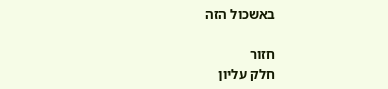באשכול הזה

חזור
חלק עליון